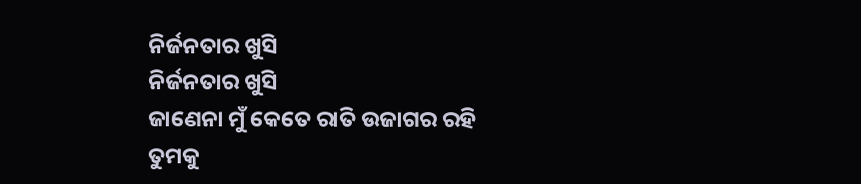ନିର୍ଜନତାର ଖୁସି
ନିର୍ଜନତାର ଖୁସି
ଜାଣେନା ମୁଁ କେତେ ରାତି ଉଜାଗର ରହି
ତୁମକୁ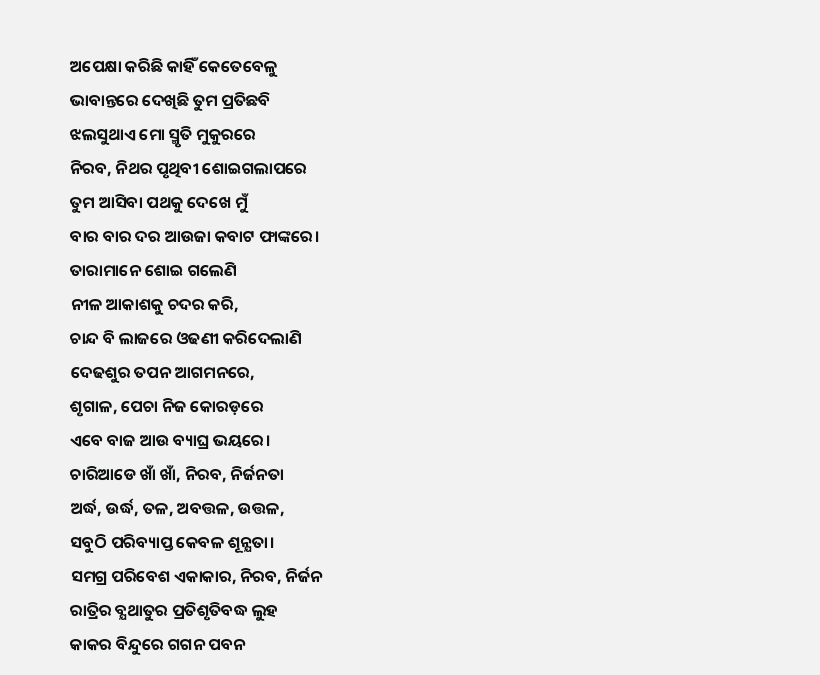ଅପେକ୍ଷା କରିଛି କାହିଁ କେତେବେଳୁ
ଭାବାନ୍ତରେ ଦେଖିଛି ତୁମ ପ୍ରତିଛବି
ଝଲସୁଥାଏ ମୋ ସ୍ମୃତି ମୁକୁରରେ
ନିରବ, ନିଥର ପୃଥିବୀ ଶୋଇଗଲାପରେ
ତୁମ ଆସିବା ପଥକୁ ଦେଖେ ମୁଁ
ବାର ବାର ଦର ଆଉଜା କବାଟ ଫାଙ୍କରେ।
ତାରାମାନେ ଶୋଇ ଗଲେଣି
ନୀଳ ଆକାଶକୁ ଚଦର କରି,
ଚାନ୍ଦ ବି ଲାଜରେ ଓଢଣୀ କରିଦେଲାଣି
ଦେଢଶୁର ତପନ ଆଗମନରେ,
ଶୃଗାଳ, ପେଚା ନିଜ କୋରଡ଼ରେ
ଏବେ ବାଜ ଆଉ ବ୍ୟାଘ୍ର ଭୟରେ।
ଚାରିଆଡେ ଖାଁ ଖାଁ, ନିରବ, ନିର୍ଜନତା
ଅର୍ଦ୍ଧ, ଉର୍ଦ୍ଧ, ତଳ, ଅବତ୍ତଳ, ଉତ୍ତଳ,
ସବୁଠି ପରିବ୍ୟାପ୍ତ କେବଳ ଶୂନ୍ଯତା।
ସମଗ୍ର ପରିବେଶ ଏକାକାର, ନିରବ, ନିର୍ଜନ
ରାତ୍ରିର ବ୍ଯଥାତୁର ପ୍ରତିଶୃତିବଦ୍ଧ ଲୁହ
କାକର ବିନ୍ଦୁରେ ଗଗନ ପବନ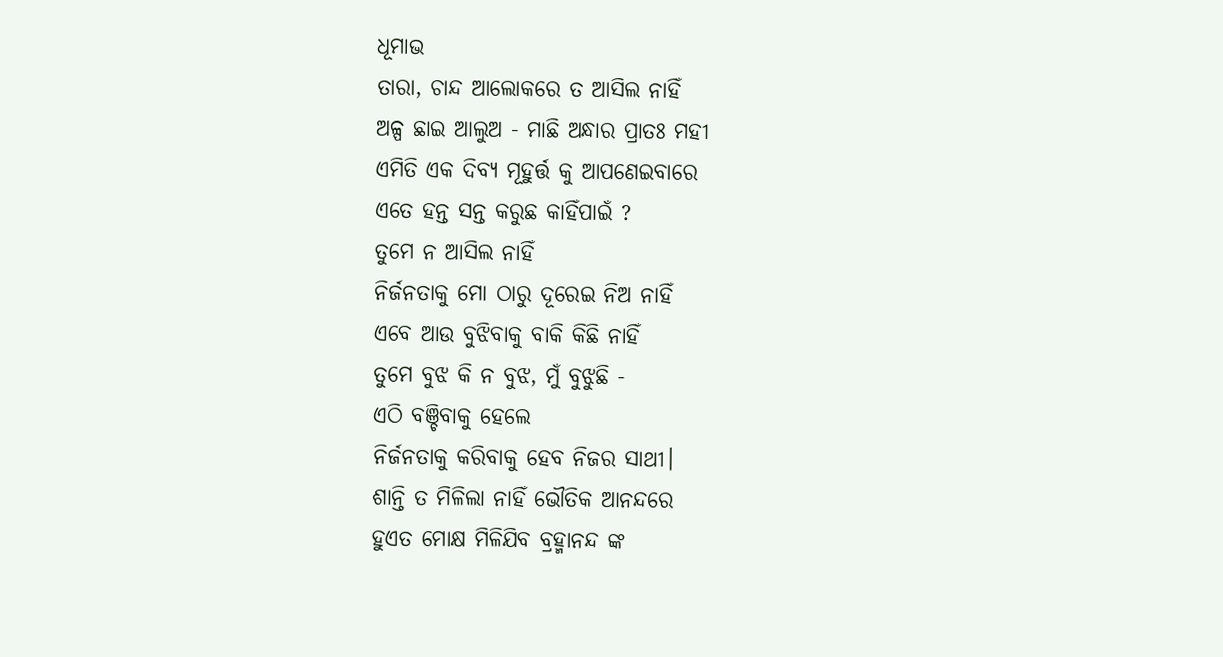ଧୂମାଭ
ତାରା, ଚାନ୍ଦ ଆଲୋକରେ ତ ଆସିଲ ନାହିଁ
ଅଳ୍ପ ଛାଇ ଆଲୁଅ - ମାଛି ଅନ୍ଧାର ପ୍ରାତଃ ମହୀ
ଏମିତି ଏକ ଦିବ୍ଯ ମୂହୁର୍ତ୍ତ କୁ ଆପଣେଇବାରେ
ଏତେ ହନ୍ତ ସନ୍ତ କରୁଛ କାହିଁପାଇଁ ?
ତୁମେ ନ ଆସିଲ ନାହିଁ
ନିର୍ଜନତାକୁ ମୋ ଠାରୁ ଦୂରେଇ ନିଅ ନାହିଁ
ଏବେ ଆଉ ବୁଝିବାକୁ ବାକି କିଛି ନାହିଁ
ତୁମେ ବୁଝ କି ନ ବୁଝ, ମୁଁ ବୁଝୁଛି -
ଏଠି ବଞ୍ଚିବାକୁ ହେଲେ
ନିର୍ଜନତାକୁ କରିବାକୁ ହେବ ନିଜର ସାଥୀ।
ଶାନ୍ତି ତ ମିଳିଲା ନାହିଁ ଭୌତିକ ଆନନ୍ଦରେ
ହୁଏତ ମୋକ୍ଷ ମିଳିଯିବ ବ୍ରହ୍ମାନନ୍ଦ ଙ୍କ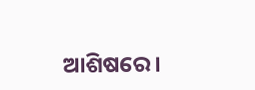ଆଶିଷରେ।